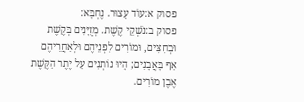פסוק א:עוֹד עָצוּר. נֶחְבָּא:
פסוק ב:נֹשְׁקֵי קֶשֶׁת. מְזֻיָּנִים בְּקֶשֶׁת וּבְחִצִּים, וּמוֹרִים לִפְנֵיהֶם וּלְאַחֲרֵיהֶם אַף בָּאֲבָנִים; הָיוּ נוֹתְנִים עַל יֶתֶר הַקֶּשֶׁת אֶבֶן מוֹרִים.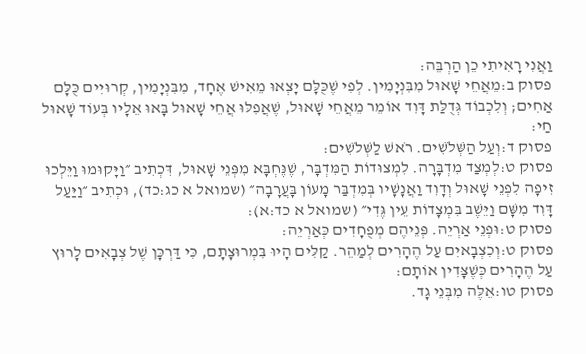וַאֲנִי רָאִיתִי כֵן הַרְבֵּה:
פסוק ב:מֵאֲחֵי שָׁאוּל מִבִּנְיָמִין. לְפִי שֶׁכֻּלָּם יָצְאוּ מֵאִישׁ אֶחָד, מִבִּנְיָמִין, קְרוּיִים כֻּלָּם אַחִים; וְלִכְבוֹד גְּדֻלַּת דָּוִד אוֹמֵר מֵאֲחֵי שָׁאוּל, שֶׁאֲפִלּוּ אֲחֵי שָׁאוּל בָּאוּ אֵלָיו בְּעוֹד שָׁאוּל חַי:
פסוק ד:וְעַל הַשְּׁלֹשִׁים. רֹאשׁ לַשְּׁלֹשִׁים:
פסוק ט:לְמְצַד מִדְבָּרָה. לִמְצוּדוֹת הַמִּדְבָּר, שֶׁנֶּחְבָּא מִפְּנֵי שָׁאוּל, דִּכְתִיב ״וַיָּקוּמוּ וַיֵּלְכוּ זִיפָה לִפְנֵי שָׁאוּל וְדָוִד וַאֲנָשָׁיו בְּמִדְבַּר מָעוֹן בָּעֲרָבָה״ (שמואל א כג:כד), וּכְתִיב ״וַיַּעַל דָּוִד מִשָּׁם וַיֵּשֶׁב בִּמְצָדוֹת עֵין גֶּדִי״ (שמואל א כד:א):
פסוק ט:וּפְנֵי אַרְיֵה. פְּנֵיהֶם מְפֻחָדִים כְּאַרְיֵה:
פסוק ט:וְכִצְבָאיִם עַל הֶהָרִים לְמַהֵר. קַלִּים הָיוּ בִּמְרוּצָתָם, כִּי דַּרְכָּן שֶׁל צְבָאִים לָרוּץ עַל הֶהָרִים כְּשֶׁצָּדִין אוֹתָם:
פסוק טו:אֵלֶּה מִבְּנֵי גָד.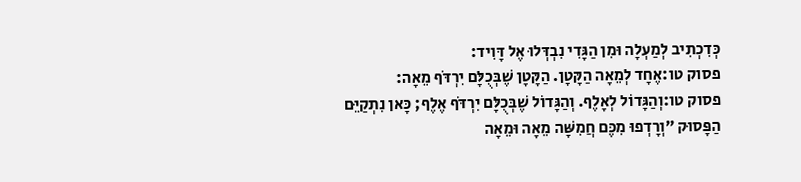כְּדִכְתִיב לְמַעְלָה וּמִן הַגָּדִי נִבְדְּלוּ אֶל דָּוִיד:
פסוק טו:אֶחָד לְמֵאָה הַקָּטָן. הַקָּטָן שֶׁבְּכֻלָּם יִרְדֹּף מֵאָה:
פסוק טו:וְהַגָּדוֹל לְאָלֶף. וְהַגָּדוֹל שֶׁבְּכֻלָּם יִרְדֹּף אֶלֶף; כָּאן נִתְקַיֵּם הַפָּסוּק ״וְרָדְפוּ מִכֶּם חֲמִשָּׁה מֵאָה וּמֵאָה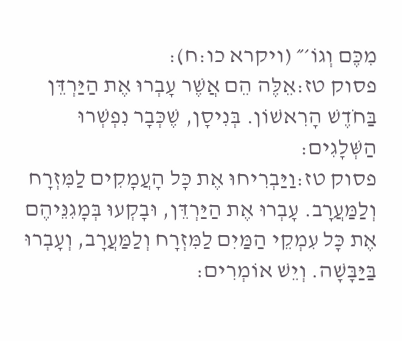מִכֶּם וְגוֹ׳״ (ויקרא כו:ח):
פסוק טז:אֵלֶּה הֵם אֲשֶׁר עָבְרוּ אֶת הַיַּרְדֵּן בַּחֹדֶשׁ הָרִאשׁוֹן. בְּנִיסָן, שֶׁכְּבָר נִפְשְׁרוּ הַשְּׁלָגִים:
פסוק טז:וַיַּבְרִיחוּ אֶת כָּל הָעֲמָקִים לַמִּזְרָח וְלַמַּעֲרָב. עָבְרוּ אֶת הַיַּרְדֵּן, וּבָקְעוּ בְּמָגִנֵּיהֶם אֶת כָּל עִמְקֵי הַמַּיִם לַמִּזְרָח וְלַמַּעֲרָב, וְעָבְרוּ בַּיַּבָּשָׁה. וְיֵשׁ אוֹמְרִים: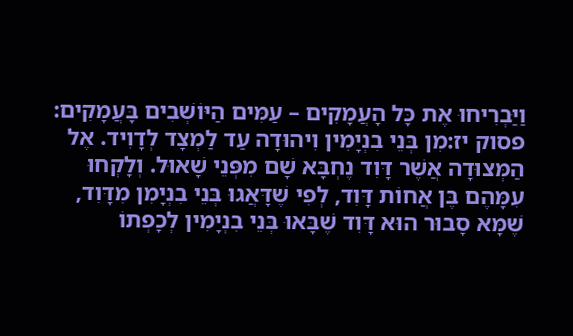וַיַּבְרִיחוּ אֶת כָּל הָעֲמָקִים – עַמִּים הַיּוֹשְׁבִים בָּעֲמָקִים:
פסוק יז:מִן בְּנֵי בִנְיָמִין וִיהוּדָה עַד לַמְצָד לְדָוִיד. אֶל הַמְּצוּדָה אֲשֶׁר דָּוִד נֶחְבָּא שָׁם מִפְּנֵי שָׁאוּל. וְלָקְחוּ עִמָּהֶם בֶּן אֲחוֹת דָּוִד, לְפִי שֶׁדָּאֲגוּ בְּנֵי בִנְיָמִן מִדָּוִד, שֶׁמָּא סָבוּר הוּא דָּוִד שֶׁבָּאוּ בְּנֵי בִנְיָמִין לְכָפְתוֹ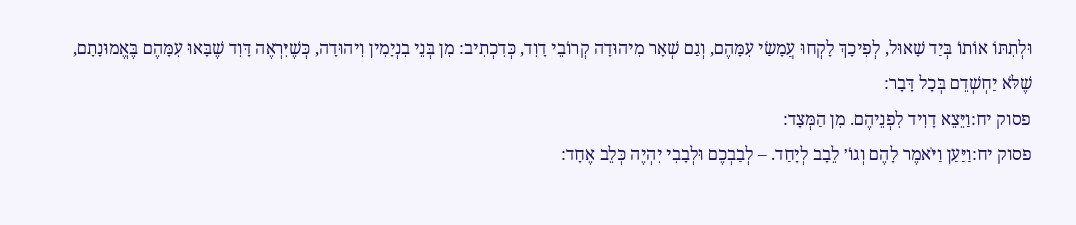וּלְתִתּוֹ אוֹתוֹ בְּיַד שָׁאוּל, לְפִיכָךְ לָקְחוּ עֲמָשַׂי עִמָּהֶם, וְגַם שְׁאָר מִיהוּדָה קְרוֹבֵי דָוִד, כְּדִכְתִיב: מִן בְּנֵי בִנְיָמִין וִיהוּדָה, כְּשֶׁיִּרְאֶה דָּוִד שֶׁבָּאוּ עִמָּהֶם בֶּאֱמוּנָתָם, שֶׁלֹּא יַחְשְׁדֵם בְּכָל דָּבָר:
פסוק יח:וַיֵּצֵא דָוִיד לִפְנֵיהֶם. מִן הַמְּצָד:
פסוק יח:וַיַּעַן וַיֹּאמֶר לָהֶם וְגוֹ׳ לֵבָב לְיָחַד. – לְבַבְכֶם וּלְבָבִי יִהְיֶה כְּלֵב אֶחָד: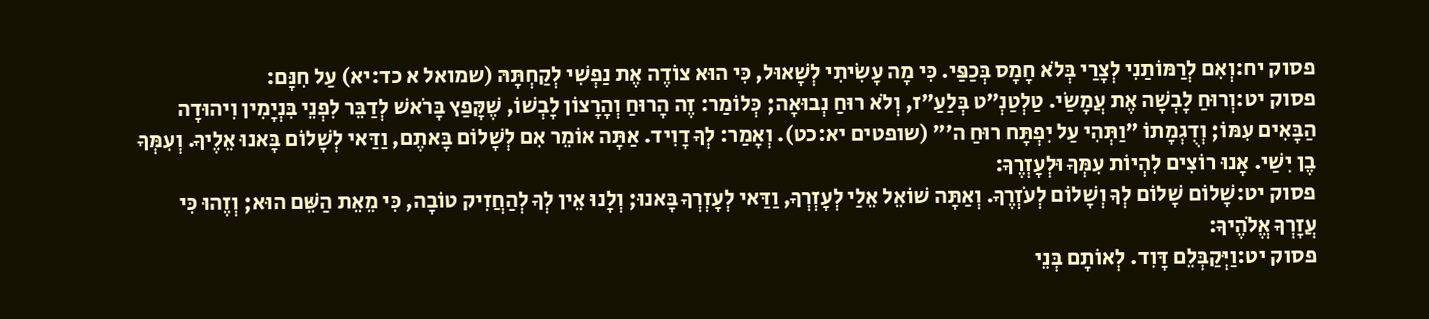פסוק יח:וְאִם לְרַמּוֹתַנִי לְצָרַי בְּלֹא חָמָס בְּכַפַּי. כִּי מָה עָשִׂיתִי לְשָׁאוּל, כִּי הוּא צוֹדֶה אֶת נַפְשִׁי לְקַחְתָּהּ (שמואל א כד:יא) עַל חִנָּם:
פסוק יט:וְרוּחַ לָבְשָׁה אֶת עֲמָשַׂי. טַלְטַנְ״ט בְּלַעַ״ז, וְלֹא רוּחַ נְבוּאָה; כְּלוֹמַר: זֶה הָרוּחַ וְהָרָצוֹן לָבְשׁוֹ, שֶׁקָּפַץ בָּרֹאשׁ לְדַבֵּר לִפְנֵי בִּנְיָמִין וִיהוּדָה הַבָּאִים עִמּוֹ; וְדֻגְמָתוֹ ״וַתְּהִי עַל יִפְתָּח רוּחַ ה׳״ (שופטים יא:כט). וְאָמַר: לְךָ דָוִיד. אַתָּה אוֹמֵר אִם לְשָׁלוֹם בָּאתֶם, וַדַּאי לְשָׁלוֹם בָּאנוּ אֵלֶיךָ. וְעִמְּךָ בֶן יִשַׁי. אָנוּ רוֹצִים לִהְיוֹת עִמְּךָ וּלְעָזְרֶךָ:
פסוק יט:שָׁלוֹם שָׁלוֹם לְךָ וְשָׁלוֹם לְעֹזְרֶךָ. וְאַתָּה שׁוֹאֵל אֵלַי לְעָזְרְךָ, וַדַּאי לְעָזְרְךָ בָּאנוּ; וְלָנוּ אֵין לְךָ לְהַחֲזִיק טוֹבָה, כִּי מֵאֵת הַשֵּׁם הוּא; וְזֶהוּ כִּי עֲזָרְךָ אֱלֹהֶיךָ:
פסוק יט:וַיְּקַבְּלֵם דָּוִד. לְאוֹתָם בְּנֵי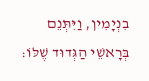בִנְיָמִין, וַיִּתְּנֵם בְּרָאשֵׁי הַגְּדוּד שֶׁלּוֹ: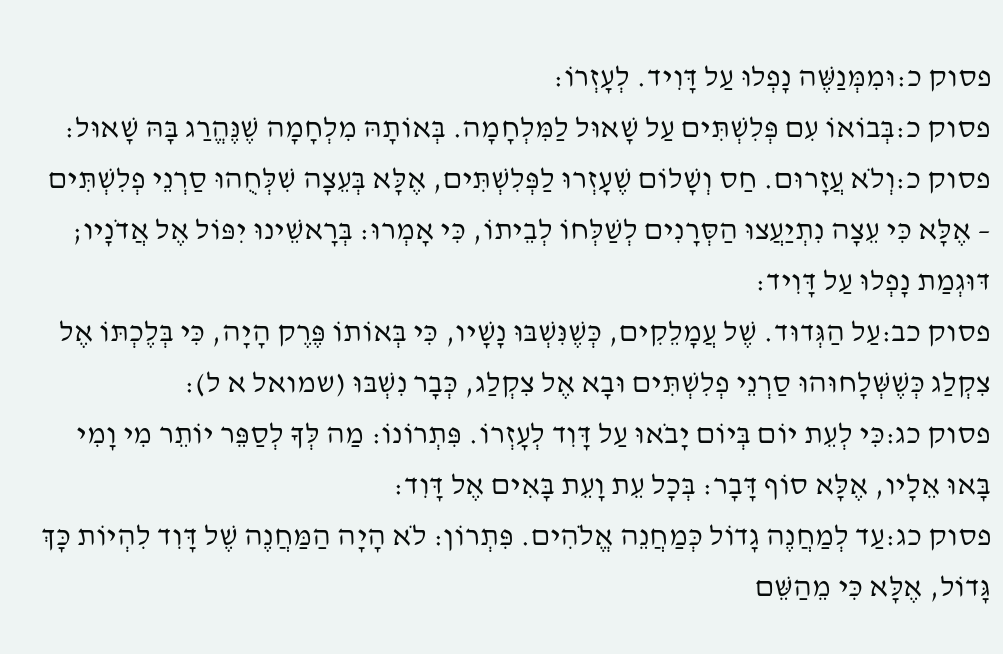פסוק כ:וּמִמְּנַשֶּׁה נָפְלוּ עַל דָּוִיד. לְעָזְרוֹ:
פסוק כ:בְּבוֹאוֹ עִם פְּלִשְׁתִּים עַל שָׁאוּל לַמִּלְחָמָה. בְּאוֹתָהּ מִלְחָמָה שֶׁנֶּהֱרַג בָּהּ שָׁאוּל:
פסוק כ:וְלֹא עֲזָרוּם. חַס וְשָׁלוֹם שֶׁעָזְרוּ לַפְּלִשְׁתִּים, אֶלָּא בְּעֵצָה שִׁלְּחֻהוּ סַרְנֵי פְלִשְׁתִּים – אֶלָּא כִּי עֵצָה נִתְיַעֲצוּ הַסְּרָנִים לְשַׁלְּחוֹ לְבֵיתוֹ, כִּי אָמְרוּ: בְּרָאשֵׁינוּ יִפּוֹל אֶל אֲדֹנָיו; דּוּגְמַת נָפְלוּ עַל דָּוִיד:
פסוק כב:עַל הַגְּדוּד. שֶׁל עֲמָלֵקִים, כְּשֶׁנִּשְׁבּוּ נָשָׁיו, כִּי בְּאוֹתוֹ פֶּרֶק הָיָה, כִּי בְּלֶכְתּוֹ אֶל צִקְלַג כְּשֶׁשְּׁלָחוּהוּ סַרְנֵי פְלִשְׁתִּים וּבָא אֶל צִקְלַג, כְּבָר נִשְׁבּוּ (שמואל א ל):
פסוק כג:כִּי לְעֵת יוֹם בְּיוֹם יָבֹאוּ עַל דָּוִד לְעָזְרוֹ. פִּתְרוֹנוֹ: מַה לְּךָ לְסַפֵּר יוֹתֵר מִי וָמִי בָּאוּ אֵלָיו, אֶלָּא סוֹף דָּבָר: בְּכָל עֵת וָעֵת בָּאִים אֶל דָּוִד:
פסוק כג:עַד לְמַחֲנֶה גָדוֹל כְּמַחֲנֵה אֱלֹהִים. פִּתְרוֹן: לֹא הָיָה הַמַּחֲנֶה שֶׁל דָּוִד לִהְיוֹת כָּךְ גָּדוֹל, אֶלָּא כִּי מֵהַשֵּׁם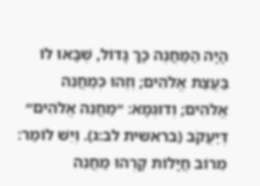הָיָה הַמַּחֲנֶה כָּךְ גָּדוֹל, שֶׁבָּאוּ לוֹ בַּעֲצַת אֱלֹהִים; וְזֶהוּ כְּמַחֲנֵה אֱלֹהִים; וְדוּגְמָא: ״מַחֲנֵה אֱלֹהִים״ דְּיַעֲקֹב (בראשית לב:ג). וְיֵשׁ לוֹמַר: מֵרוֹב חֲיָלוֹת קָרְהוּ מַחֲנֵה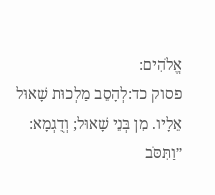אֱלֹהִים:
פסוק כד:לְהָסֵב מַלְכוּת שָׁאוּל אֵלָיו. מִן בְּנֵי שָׁאוּל; וְדֻגְמָא: ״וַתִּסֹּב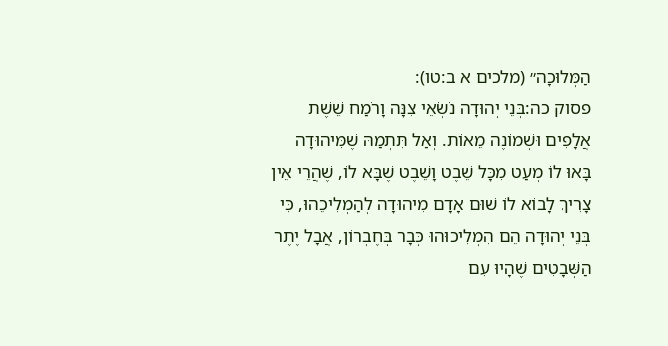הַמְּלוּכָה״ (מלכים א ב:טו):
פסוק כה:בְּנֵי יְהוּדָה נֹשְׂאֵי צִנָּה וָרֹמַח שֵׁשֶׁת אֲלָפִים וּשְׁמוֹנֶה מֵאוֹת. וְאַל תִּתְמַהּ שֶׁמִּיהוּדָה בָּאוּ לוֹ מְעַט מִכָּל שֵׁבֶט וָשֵׁבֶט שֶׁבָּא לוֹ, שֶׁהֲרֵי אֵין צָרִיךְ לָבוֹא לוֹ שׁוּם אָדָם מִיהוּדָה לְהַמְלִיכֵהוּ, כִּי בְּנֵי יְהוּדָה הֵם הִמְלִיכוּהוּ כְּבָר בְּחֶבְרוֹן, אֲבָל יֶתֶר הַשְּׁבָטִים שֶׁהָיוּ עִם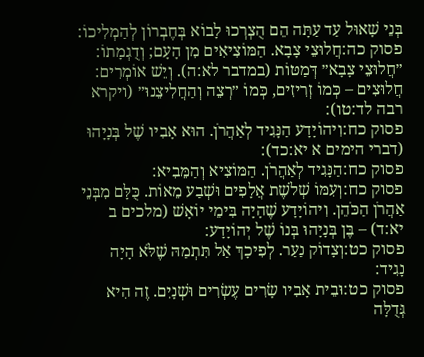בְּנֵי שָׁאוּל עַד עַתָּה הֵם הֻצְרְכוּ לָבוֹא בְּחֶבְרוֹן לְהַמְלִיכוֹ:
פסוק כה:חֲלוּצֵי צָבָא. הַמּוֹצִיאִים מִן הָעָם; וְדֻגְמָתוֹ: ״חֲלוּצֵי צָבָא״ דְּמַטּוֹת (במדבר לא:ה). וְיֵשׁ אוֹמְרִים: חֲלוּצִים – כְּמוֹ זְרִיזִים, כְּמוֹ ״רְצֵה וְהַחֲלִיצֵנוּ״ (ויקרא רבה לד:טו):
פסוק כח:וִיהוֹיָדָע הַנָּגִיד לְאַהֲרֹן. הוּא אָבִיו שֶׁל בְּנָיָהוּ (דברי הימים א יא:כד):
פסוק כח:הַנָּגִיד לְאַהֲרֹן. הַמּוֹצִיא וְהַמֵּבִיא:
פסוק כח:וְעִמּוֹ שְׁלֹשֶׁת אֲלָפִים וּשְׁבַע מֵאוֹת. כֻּלָּם מִבְּנֵי אַהֲרֹן הַכֹּהֵן. וִיהוֹיָדָע שֶׁהָיָה בִּימֵי יוֹאָשׁ (מלכים ב יא:ד) – בֶּן בְּנָיָהוּ בְּנוֹ שֶׁל יְהוֹיָדָע:
פסוק כט:וְצָדוֹק נַעַר. לְפִיכָךְ אַל תִּתְמַהּ שֶׁלֹּא הָיָה נָגִיד:
פסוק כט:וּבֵית אָבִיו שָׂרִים עֶשְׂרִים וּשְׁנָיִם. זֶה הִיא גְּדֻלָּה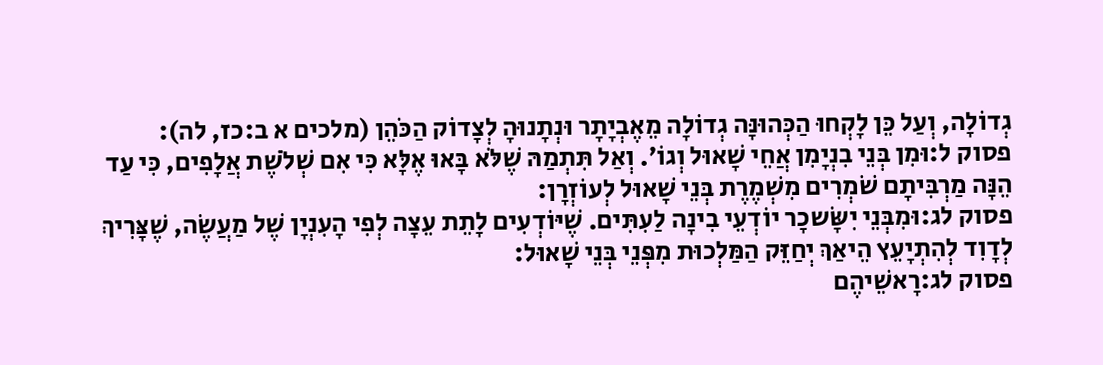גְדוֹלָה, וְעַל כֵּן לָקְחוּ הַכְּהוּנָּה גְדוֹלָה מֵאֶבְיָתָר וּנְתָנוּהָ לְצָדוֹק הַכֹּהֵן (מלכים א ב:כז, לה):
פסוק ל:וּמִן בְּנֵי בִנְיָמִן אֲחֵי שָׁאוּל וְגוֹ׳. וְאַל תִּתְמַהּ שֶׁלֹּא בָּאוּ אֶלָּא כִּי אִם שְׁלֹשֶׁת אֲלָפִים, כִּי עַד הֵנָּה מַרְבִּיתָם שֹׁמְרִים מִשְׁמֶרֶת בְּנֵי שָׁאוּל לְעוֹזְרָן:
פסוק לג:וּמִבְּנֵי יִשָּׂשכָר יוֹדְעֵי בִינָה לַעִתִּים. שֶׁיּוֹדְעִים לָתֵת עֵצָה לְפִי הָעִנְיָן שֶׁל מַעֲשֶׂה, שֶׁצָּרִיךְ לְדָוִד לְהִתְיָעֵץ הֵיאַךְ יְחַזֵּק הַמַּלְכוּת מִפְּנֵי בְּנֵי שָׁאוּל:
פסוק לג:רָאשֵׁיהֶם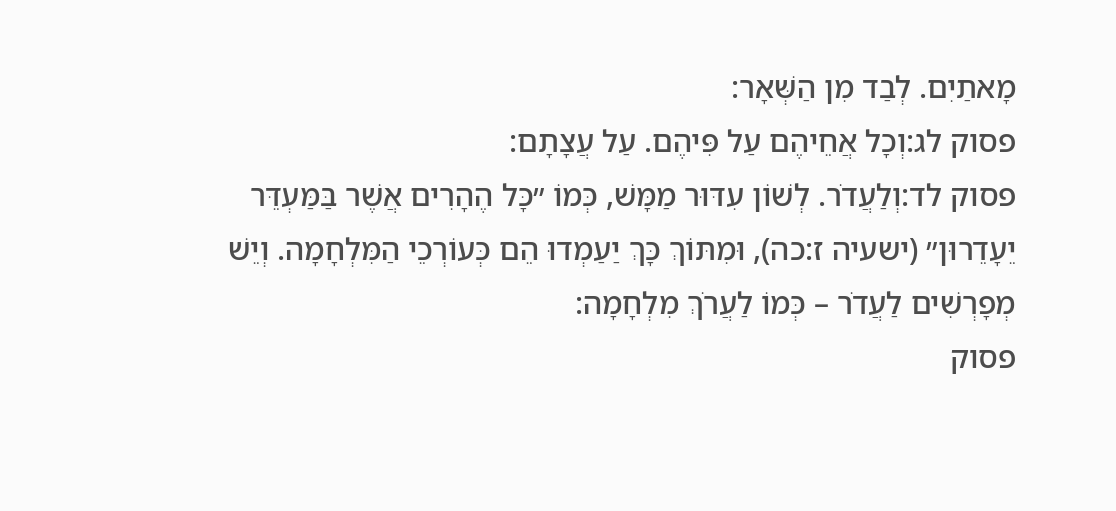מָאתַיִם. לְבַד מִן הַשְּׁאָר:
פסוק לג:וְכָל אֲחֵיהֶם עַל פִּיהֶם. עַל עֲצָתָם:
פסוק לד:וְלַעֲדֹר. לְשׁוֹן עִדּוּר מַמָּשׁ, כְּמוֹ ״כָּל הֶהָרִים אֲשֶׁר בַּמַּעְדֵּר יֵעָדֵרוּן״ (ישעיה ז:כה), וּמִתּוֹךְ כָּךְ יַעַמְדוּ הֵם כְּעוֹרְכֵי הַמִּלְחָמָה. וְיֵשׁ מְפָרְשִׁים לַעֲדֹר – כְּמוֹ לַעֲרֹךְ מִלְחָמָה:
פסוק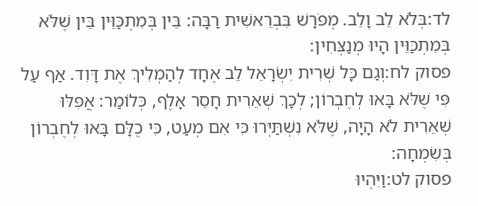לד:בְּלֹא לֵב וָלֵב. מְפֹרָשׁ בִּבְרֵאשִׁית רַבָּה: בֵּין בְּמִתְכַּוֵּין בֵּין שֶׁלֹּא בְּמִתְכַּוֵּין הָיוּ מְנַצְּחִין:
פסוק לח:וְגַם כָּל שְׁרִית יִשְׂרָאֵל לֵב אֶחָד לְהַמְלִיךְ אֶת דָּוִד. אַף עַל פִּי שֶׁלֹּא בָּאוּ לְחֶבְרוֹן; לְכָךְ שְׁאֵרִית חָסֵר אָלֶף, כְּלוֹמַר: אֲפִלּוּ שְׁאֵרִית לֹא הָיָה, שֶׁלֹּא נִשְׁתַּיְּרוּ כִּי אִם מְעַט, כִּי כֻלָּם בָּאוּ לְחֶבְרוֹן בְּשִׂמְחָה:
פסוק לט:וַיִּהְיוּ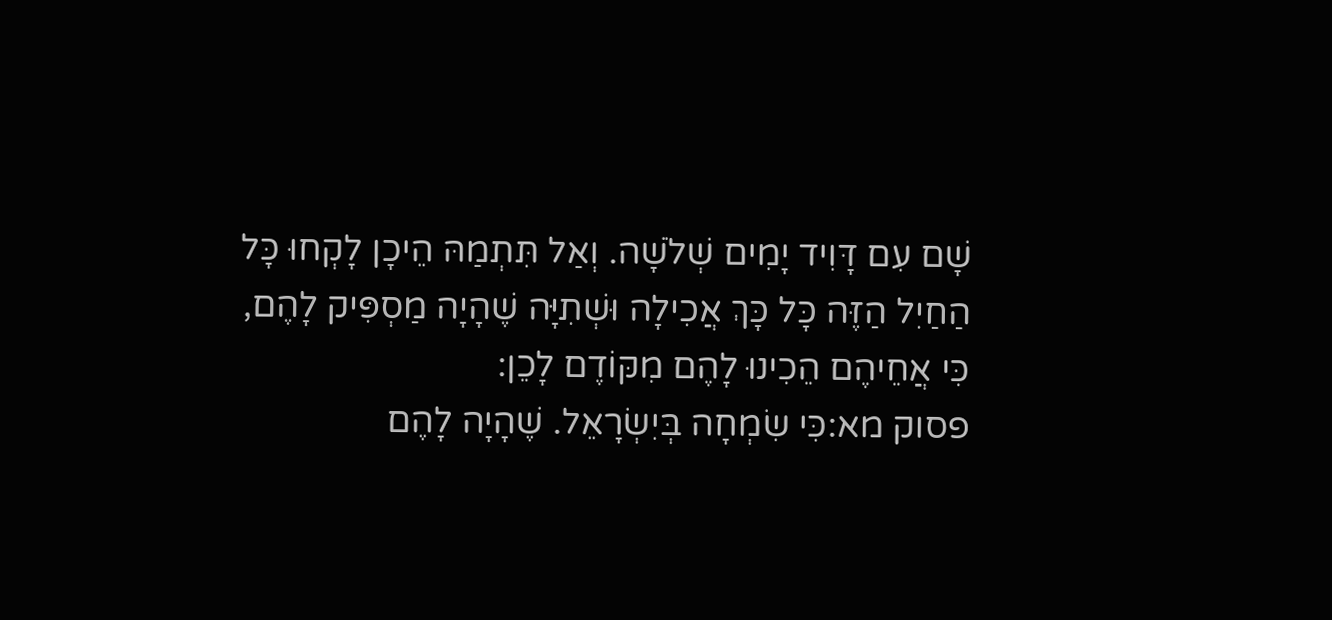שָׁם עִם דָּוִיד יָמִים שְׁלֹשָׁה. וְאַל תִּתְמַהּ הֵיכָן לָקְחוּ כָּל הַחַיִל הַזֶּה כָּל כָּךְ אֲכִילָה וּשְׁתִיָּה שֶׁהָיָה מַסְפִּיק לָהֶם, כִּי אֲחֵיהֶם הֵכִינוּ לָהֶם מִקּוֹדֶם לָכֵן:
פסוק מא:כִּי שִׂמְחָה בְּיִשְׂרָאֵל. שֶׁהָיָה לָהֶם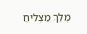מֶלֶךְ מַצְלִיחַ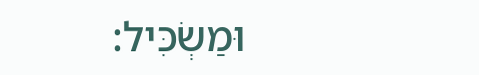וּמַשְׂכִּיל: